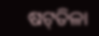ଷଟ୍‌ତିଳା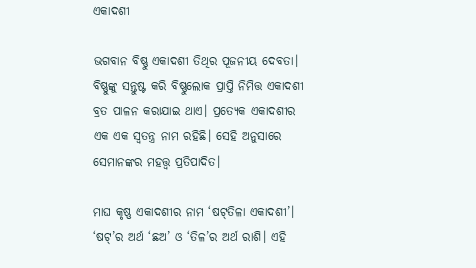ଏକାଦଶୀ

ଭଗବାନ ବିଷ୍ଣୁ ଏକାଦଶୀ ତିଥିର ପୂଜନୀୟ ଦେବତା। ବିଷ୍ଣୁଙ୍କୁ ସନ୍ତୁଷ୍ଟ କରି ବିଷ୍ଣୁଲୋକ ପ୍ରାପ୍ତି ନିମିତ୍ତ ଏକାଦଶୀ ବ୍ରତ ପାଳନ କରାଯାଇ ଥାଏ। ପ୍ରତ୍ୟେକ ଏକାଦଶୀର ଏକ ଏକ ସ୍ୱତନ୍ତ୍ର ନାମ ରହିଛି। ସେହି ଅନୁସାରେ ସେମାନଙ୍କର ମହତ୍ତ୍ୱ ପ୍ରତିପାଦିତ।

ମାଘ କୃଷ୍ଣ ଏକାଦଶୀର ନାମ ‘ଷଟ୍‌ତିଳା ଏକାଦଶୀ’। ‘ଷଟ୍‌’ର ଅର୍ଥ ‘ଛଅ’ ଓ ‘ତିଳ’ର ଅର୍ଥ ରାଶି। ଏହି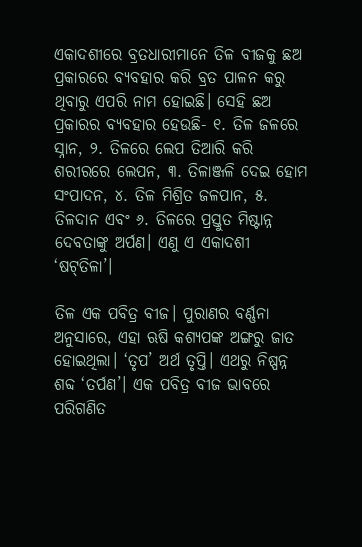ଏକାଦଶୀରେ ବ୍ରତଧାରୀମାନେ ତିଳ ବୀଜକୁ ଛଅ ପ୍ରକାରରେ ବ୍ୟବହାର କରି ବ୍ରତ ପାଳନ କରୁ ଥିବାରୁ ଏପରି ନାମ ହୋଇଛି। ସେହି ଛଅ ପ୍ରକାରର ବ୍ୟବହାର ହେଉଛି- ୧. ତିଳ ଜଳରେ ସ୍ନାନ, ୨. ତିଳରେ ଲେପ ତିଆରି କରି ଶରୀରରେ ଲେପନ, ୩. ତିଳାଞ୍ଜଳି ଦେଇ ହୋମ ସଂପାଦନ, ୪. ତିଳ ମିଶ୍ରିତ ଜଳପାନ, ୫. ତିଳଦାନ ଏବଂ ୬. ତିଳରେ ପ୍ରସ୍ତୁତ ମିଷ୍ଟାନ୍ନ ଦେବତାଙ୍କୁ ଅର୍ପଣ। ଏଣୁ ଏ ଏକାଦଶୀ ‘ଷଟ୍‌ତିଳା’।

ତିଳ ଏକ ପବିତ୍ର ବୀଜ। ପୁରାଣର ବର୍ଣ୍ଣନା ଅନୁସାରେ, ଏହା ଋଷି କଶ୍ୟପଙ୍କ ଅଙ୍ଗରୁ ଜାତ ହୋଇଥିଲା। ‘ତୃପ’ ଅର୍ଥ ତୃପ୍ତି। ଏଥରୁ ନିଷ୍ପନ୍ନ ଶବ୍ଦ ‘ତର୍ପଣ’। ଏକ ପବିତ୍ର ବୀଜ ଭାବରେ ପରିଗଣିତ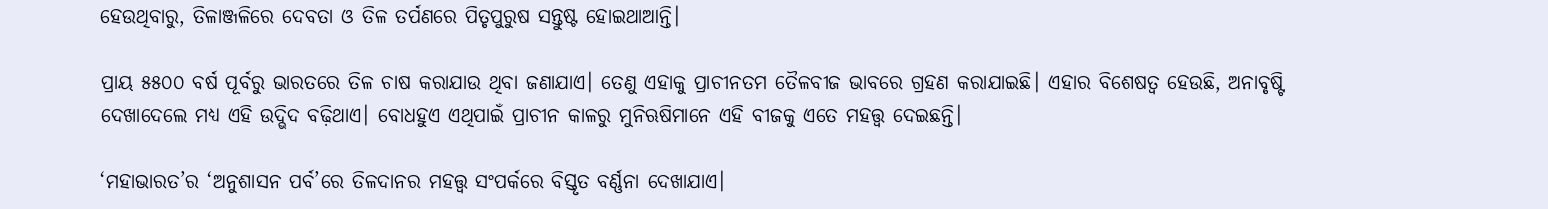ହେଉଥିବାରୁ, ତିଳାଞ୍ଜଳିରେ ଦେବତା ଓ ତିଳ ତର୍ପଣରେ ପିତୃପୁରୁଷ ସନ୍ତୁଷ୍ଟ ହୋଇଥାଆନ୍ତି।

ପ୍ରାୟ ୫୫୦୦ ବର୍ଷ ପୂର୍ବରୁ ଭାରତରେ ତିଳ ଚାଷ କରାଯାଉ ଥିବା ଜଣାଯାଏ। ତେଣୁ ଏହାକୁ ପ୍ରାଚୀନତମ ତୈଳବୀଜ ଭାବରେ ଗ୍ରହଣ କରାଯାଇଛି। ଏହାର ବିଶେଷତ୍ୱ ହେଉଛି, ଅନାବୃଷ୍ଟି ଦେଖାଦେଲେ ମଧ୍ୟ ଏହି ଉଦ୍ଭିଦ ବଢ଼ିଥାଏ। ବୋଧହୁଏ ଏଥିପାଇଁ ପ୍ରାଚୀନ କାଳରୁ ମୁନିଋଷିମାନେ ଏହି ବୀଜକୁ ଏତେ ମହତ୍ତ୍ୱ ଦେଇଛନ୍ତି।

‘ମହାଭାରତ’ର ‘ଅନୁଶାସନ ପର୍ବ’ରେ ତିଳଦାନର ମହତ୍ତ୍ୱ ସଂପର୍କରେ ବିସ୍ତୃତ ବର୍ଣ୍ଣନା ଦେଖାଯାଏ।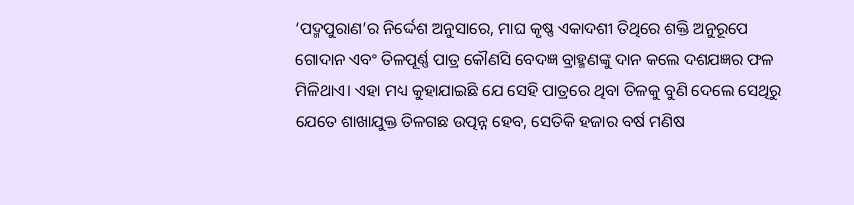‘ପଦ୍ମପୁରାଣ’ର ନିର୍ଦ୍ଦେଶ ଅନୁସାରେ, ମାଘ କୃଷ୍ଣ ଏକାଦଶୀ ତିଥିରେ ଶକ୍ତି ଅନୁରୂପେ ଗୋଦାନ ଏବଂ ତିଳପୂର୍ଣ୍ଣ ପାତ୍ର କୌଣସି ବେଦଜ୍ଞ ବ୍ରାହ୍ମଣଙ୍କୁ ଦାନ କଲେ ଦଶଯଜ୍ଞର ଫଳ ମିଳିଥାଏ। ଏହା ମଧ୍ୟ କୁହାଯାଇଛି ଯେ ସେହି ପାତ୍ରରେ ଥିବା ତିଳକୁ ବୁଣି ଦେଲେ ସେଥିରୁ ଯେତେ ଶାଖାଯୁକ୍ତ ତିଳଗଛ ଉତ୍ପନ୍ନ ହେବ, ସେତିକି ହଜାର ବର୍ଷ ମଣିଷ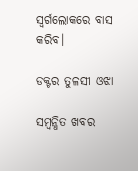ସ୍ୱର୍ଗଲୋକରେ ବାସ କରିବ।

ଡକ୍ଟର ତୁଳସୀ ଓଝା

ସମ୍ବନ୍ଧିତ ଖବର